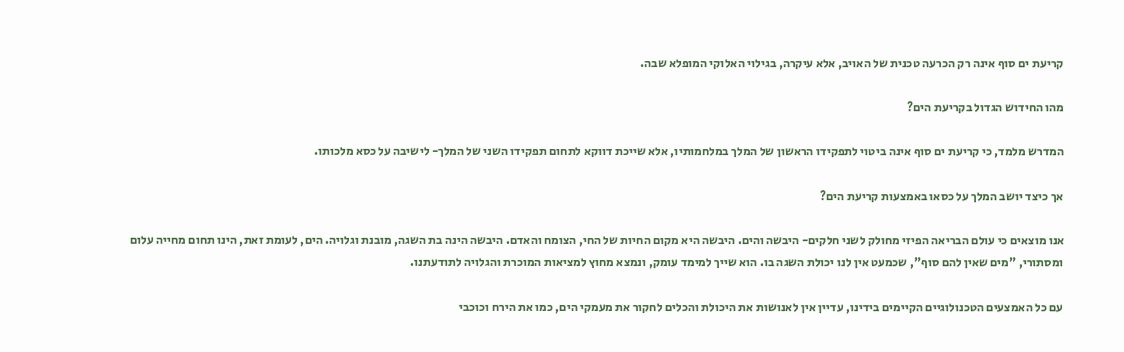קריעת ים סוף אינה רק הכרעה טכנית של האויב, אלא עיקרה, בגילוי האלוקי המופלא שבה.

מהו החידוש הגדול בקריעת הים?

המדרש מלמד, כי קריעת ים סוף אינה ביטוי לתפקידו הראשון של המלך במלחמותיו, אלא שייכת דווקא לתחום תפקידו השני של המלך- לישיבה על כסא מלכותו.

אך כיצד יושב המלך על כסאו באמצעות קריעת הים?

אנו מוצאים כי עולם הבריאה הפיזי מחולק לשני חלקים- היבשה והים. היבשה היא מקום החיות של החי, הצומח והאדם. היבשה הינה בת השגה, מובנת וגלויה. הים, לעומת זאת, הינו תחום מחייה עלום ומסתורי, "מים שאין להם סוף", שכמעט אין לנו יכולת השגה בו. הוא שייך למימד עומק, ונמצא מחוץ למציאות המוכרת והגלויה לתודעתנו.

עם כל האמצעים הטכנולוגיים הקיימים בידינו, עדיין אין לאנושות את היכולת והכלים לחקור את מעמקי הים, כמו את הירח וכוכבי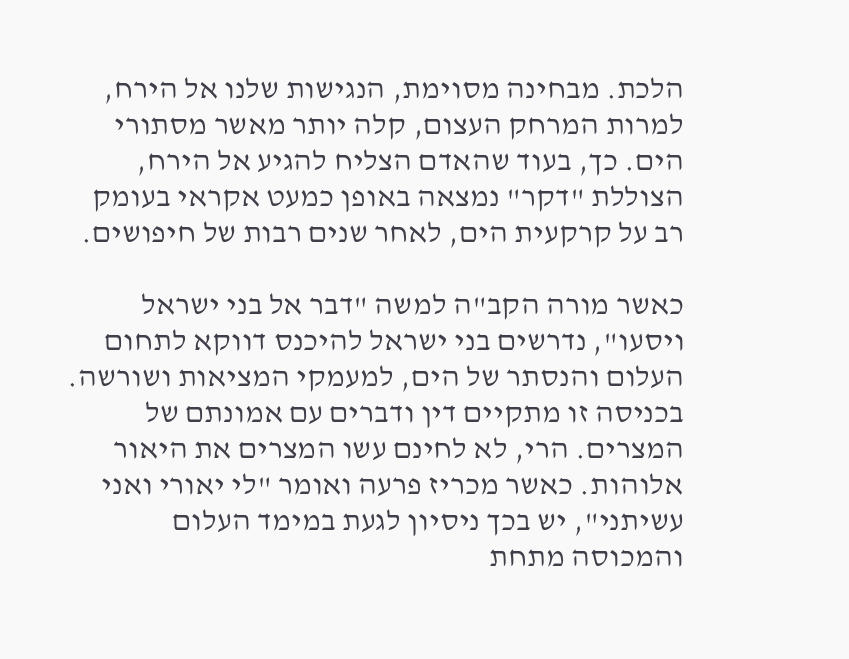הלכת. מבחינה מסוימת, הנגישות שלנו אל הירח, למרות המרחק העצום, קלה יותר מאשר מסתורי הים. כך, בעוד שהאדם הצליח להגיע אל הירח, הצוללת "דקר" נמצאה באופן כמעט אקראי בעומק רב על קרקעית הים, לאחר שנים רבות של חיפושים.

כאשר מורה הקב"ה למשה "דבר אל בני ישראל ויסעו", נדרשים בני ישראל להיכנס דווקא לתחום העלום והנסתר של הים, למעמקי המציאות ושורשה. בכניסה זו מתקיים דין ודברים עם אמונתם של המצרים. הרי, לא לחינם עשו המצרים את היאור אלוהות. כאשר מכריז פרעה ואומר "לי יאורי ואני עשיתני", יש בכך ניסיון לגעת במימד העלום והמכוסה מתחת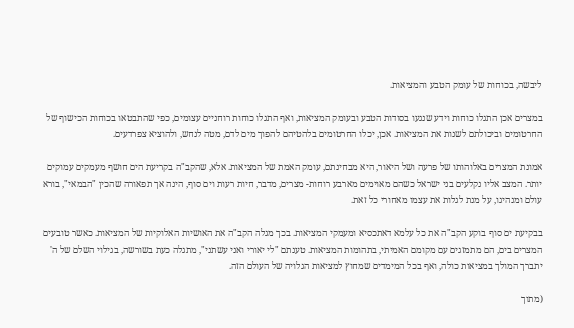ליבשה, בכוחות של עומק הטבע והמציאות.

במצרים אכן התגלו כוחות וידע שנגעו בסודות הטבע ובעומק המציאות, ואף התגלו כוחות רוחניים עצומים, כפי שהתבטאו בכוחות הכישוף של החרטומים וביכולתם לשנות את המציאות. אכן, יכלו החרטומים בלהטיהם להפוך מים לדם, מטה לנחש, ולהוציא צפרדעים.

אמונת המצרים באלוהותו של פרעה ושל היאור, היא מבחינתם, עומק האמת של המציאות. אלא, שהקב"ה בקריעת הים חושף מעמקים עמוקים יותר. המצב אליו נקלעים בני ישראל כשהם מאוימים מארבע רוחות- מצרים, מדבר, חיות רעות וים סוף, הינה אך תפאורה שהכין "הבמאי", בורא עולם ומנהיגו, על מנת לגלות את עצמו מאחורי כל זאת.

בבקיעת ים סוף בוקע הקב"ה את כל עלמא דאתכסיא ומעמקי המציאות. בכך מגלה הקב"ה את האושיות האלוקיות של המציאות. כאשר טובעים המצרים בים, הם מתמזגים עם מקומם האמיתי, בתהומות המציאות. טענתם "לי יאורי ואני עשתני", מתגלה כעת בשורשה, בגילוי השלם של ה' יתברך המולך במציאות כולה, ואף בכל המימדים שמחוץ למציאות הגלויה של העולם הזה.

(מתוך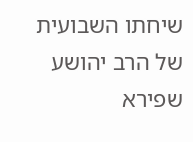שיחתו השבועית של הרב יהושע שפירא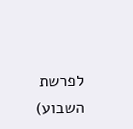לפרשת השבוע)